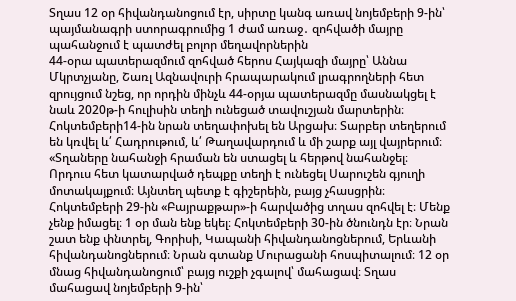Տղաս 12 օր հիվանդանոցում էր, սիրտը կանգ առավ նոյեմբերի 9-ին՝ պայմանագրի ստորագրումից 1 ժամ առաջ․ զոհվածի մայրը պահանջում է պատժել բոլոր մեղավորներին
44-օրա պատերազմում զոհված հերոս Հայկազի մայրը՝ Աննա Մկրտչյանը, Շառլ Ազնավուրի հրապարակում լրագրողների հետ զրույցում նշեց, որ որդին մինչև 44-օրյա պատերազմը մասնակցել է նաև 2020թ-ի հուլիսին տեղի ունեցած տավուշյան մարտերին։ Հոկտեմբերի14-ին նրան տեղափոխել են Արցախ։ Տարբեր տեղերում են կռվել և՛ Հադրութում, և՛ Թաղավարդում և մի շարք այլ վայրերում։
«Տղաները նահանջի հրաման են ստացել և հերթով նահանջել։ Որդուս հետ կատարված դեպքը տեղի է ունեցել Սարուշեն գյուղի մոտակայքում։ Այնտեղ պետք է գիշերեին, բայց չհասցրին։ Հոկտեմբերի 29-ին «Բայրաքթար»-ի հարվածից տղաս զոհվել է։ Մենք չենք իմացել։ 1 օր ման ենք եկել։ Հոկտեմբերի 30-ին ծնունդն էր։ Նրան շատ ենք փնտրել, Գորիսի, Կապանի հիվանդանոցներում, Երևանի հիվանդանոցներում։ Նրան գտանք Մուրացանի հոսպիտալում։ 12 օր մնաց հիվանդանոցում՝ բայց ուշքի չգալով՝ մահացավ։ Տղաս մահացավ նոյեմբերի 9-ին՝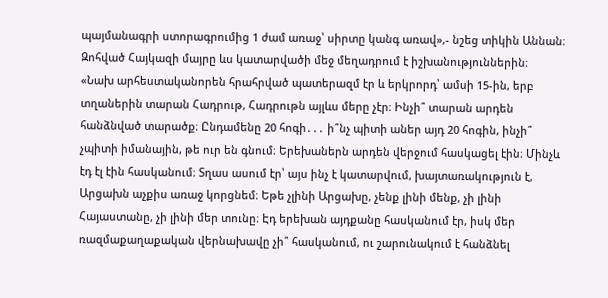պայմանագրի ստորագրումից 1 ժամ առաջ՝ սիրտը կանգ առավ»,- նշեց տիկին Աննան։
Զոհված Հայկազի մայրը ևս կատարվածի մեջ մեղադրում է իշխանություններին։
«Նախ արհեստականորեն հրահրված պատերազմ էր և երկրորդ՝ ամսի 15-ին, երբ տղաներին տարան Հադրութ, Հադրութն այլևս մերը չէր։ Ինչի՞ տարան արդեն հանձնված տարածք։ Ընդամենը 20 հոգի․․․ ի՞նչ պիտի աներ այդ 20 հոգին, ինչի՞ չպիտի իմանային, թե ուր են գնում։ Երեխաներն արդեն վերջում հասկացել էին։ Մինչև էդ էլ էին հասկանում։ Տղաս ասում էր՝ այս ինչ է կատարվում, խայտառակություն է, Արցախն աչքիս առաջ կորցնեմ։ Եթե չլինի Արցախը, չենք լինի մենք, չի լինի Հայաստանը, չի լինի մեր տունը։ Էդ երեխան այդքանը հասկանում էր, իսկ մեր ռազմաքաղաքական վերնախավը չի՞ հասկանում, ու շարունակում է հանձնել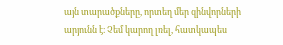այն տարածքները, որտեղ մեր զինվորների արյունն է։ Չեմ կարող լռել, հատկապես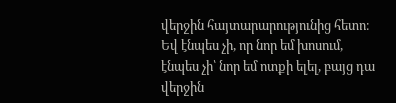վերջին հայտարարությունից հետո։ Եվ էնպես չի, որ նոր եմ խոսում, էնպես չի՝ նոր եմ ոտքի ելել, բայց դա վերջին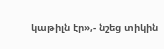կաթիլն էր»,- նշեց տիկին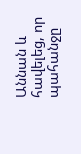Աննան և հավելեց, որ պահանջը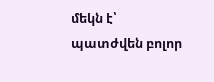մեկն է՝ պատժվեն բոլոր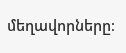մեղավորները։